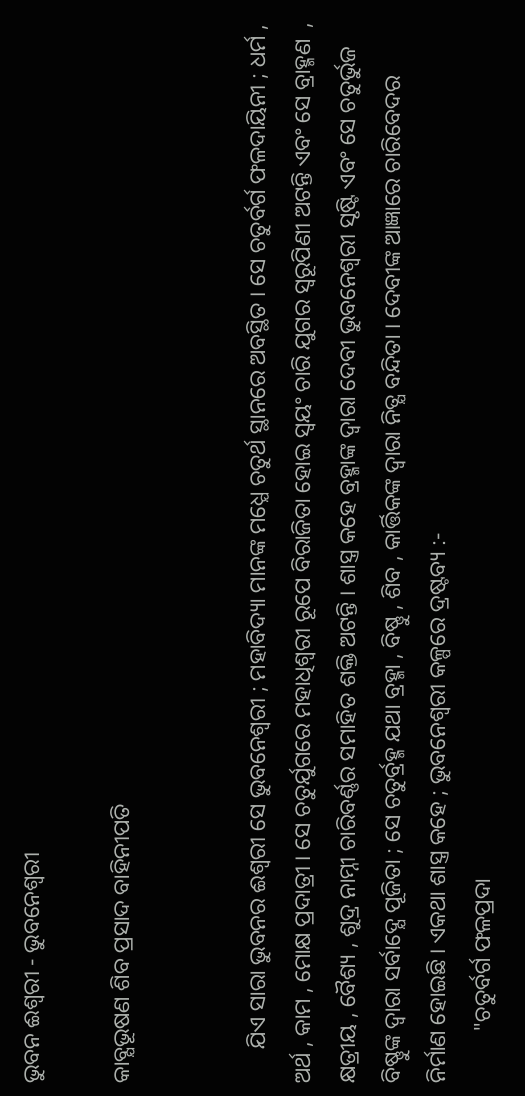ଭୁବନ ଈଶ୍ବରୀ - ଭୁବନେଶ୍ବରୀ

କାବ୍ଯଭୂଷଣ ଶିବ ପ୍ରସାଦ ବାହିନୀପତି


      ଯିଏ ସାରା ଭୁବନର ଈଶ୍ବରୀ ସେ ଭୁବନେଶ୍ବରୀ ; ମହାବିଦ୍ୟା ମାନଙ୍କ ମଧ୍ଯେ ଚତୁର୍ଥ ସ୍ଥାନରେ ଅବସ୍ଥିତ । ସେ ଚତୁର୍ବର୍ଗ ଫଳଦାୟିନୀ ; ଧର୍ମ , ଅର୍ଥ , କାମ , ମୋକ୍ଷ ପ୍ରଦାତ୍ରୀ । ସେ ଚତୁର୍ଯୁଗରେ ମହାଧିଶ୍ବରୀ ରୂପେ ବିରାଜିତା ହୋଇ ସ୍ବୟଂ ଚାରି ଯୁଗର ସ୍ବରୂପିଣୀ ଅଟନ୍ତି ଏବଂ ସେ ବ୍ରାହ୍ମଣ  , କ୍ଷତ୍ରୀୟ , ବୈଶ୍ୟ , ଶୁଦ୍ର ନାମ୍ନୀ ଚାରିବର୍ଣ୍ଣର ସମାହିତ ଶକ୍ତି ଅଟନ୍ତି । ଶାସ୍ତ୍ର କହେ ବ୍ରହ୍ମାଙ୍କ ଦ୍ବାରା ଦେବୀ ଭୁବନେଶ୍ବରୀ ସୃଷ୍ଟି ଏବଂ ସେ ଚତୁର୍ଭୁଜ ବିଷ୍ଣୁଙ୍କ ଦ୍ବାରା ସର୍ବାଦ୍ଯେ ପୂଜିତା ; ସେ ଚତୁର୍ବ୍ରହ୍ମ ଯଥା ବ୍ରହ୍ମା , ବିଷ୍ଣୁ , ଶିବ , କାର୍ତ୍ତିକଙ୍କ ଦ୍ବାରା ନିତ୍ଯ ବନ୍ଦିତା । ଦେବୀଙ୍କ ଆଜ୍ଞାରେ ଚାରିବେଦର ନିର୍ମାଣ ହୋଇଛି । ଏକଥା ଶାସ୍ତ୍ର କହେ ; ଭୁବନେଶ୍ବରୀ କଳ୍ପରେ ଦ୍ରଷ୍ଟବ୍ୟ :-
         "ଚତୁର୍ବର୍ଗ ଫଳପ୍ରଦା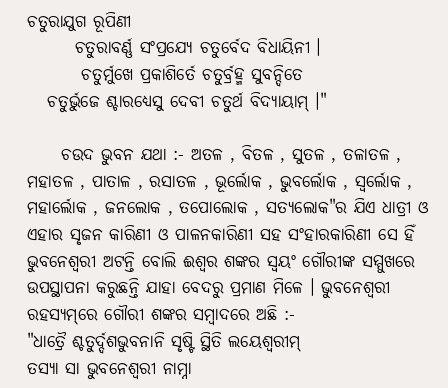ଚତୁରାଯୁଗ ରୂପିଣୀ
       ଚତୁରାବର୍ଣ୍ଣ ସଂପ୍ରଯ୍ଯେ ଚତୁର୍ବେଦ ବିଧାୟିନୀ ।
        ଚତୁର୍ମୁଖେ ପ୍ରକାଶିର୍ତେ ଚତୁର୍ବ୍ରହ୍ମ ସୁବନ୍ଦିତେ
   ଚତୁର୍ଭୁଜେ ଶ୍ଚାରଧ୍ଯେସୁ ଦେବୀ ଚତୁର୍ଥ ବିଦ୍ଯାୟାମ୍‌ ।"

     ଚଉଦ ଭୁବନ ଯଥା :- ଅତଳ , ବିତଳ , ସୁତଳ , ତଳାତଳ , ମହାତଳ , ପାତାଳ , ରସାତଳ , ଭୂର୍ଲୋକ , ଭୁବର୍ଲୋକ , ସ୍ବର୍ଲୋକ , ମହାର୍ଲୋକ , ଜନଲୋକ , ତପୋଲୋକ , ସତ୍ଯଲୋକ"ର ଯିଏ ଧାତ୍ରୀ ଓ ଏହାର ସୃଜନ କାରିଣୀ ଓ ପାଳନକାରିଣୀ ସହ ସଂହାରକାରିଣୀ ସେ ହିଁ ଭୁବନେଶ୍ବରୀ ଅଟନ୍ତି ବୋଲି ଈଶ୍ବର ଶଙ୍କର ସ୍ବୟଂ ଗୌରୀଙ୍କ ସମ୍ମୁଖରେ ଉପସ୍ଥାପନା କରୁଛନ୍ତି ଯାହା ବେଦରୁ ପ୍ରମାଣ ମିଳେ । ଭୁବନେଶ୍ବରୀ ରହସ୍ୟମ୍‌ରେ ଗୌରୀ ଶଙ୍କର ସମ୍ବାଦରେ ଅଛି :-
"ଧାତ୍ରୈ ଶ୍ଚତୁର୍ଦ୍ଦଶଭୁବନାନି ସୃଷ୍ଟି ସ୍ଥିତି ଲୟେଶ୍ବରୀମ୍‌
ତସ୍ଯା ସା ଭୁବନେଶ୍ବରୀ ନାମ୍ନା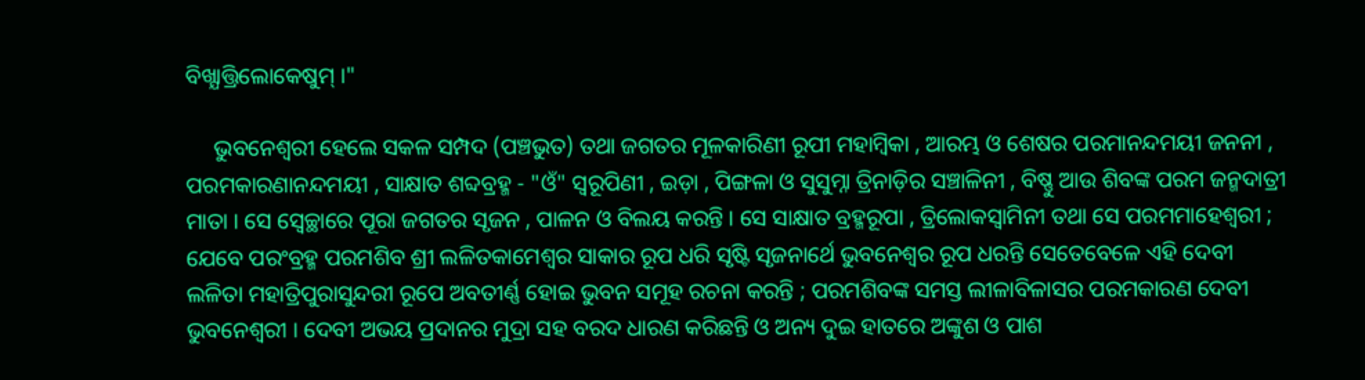ବିଖ୍ଯାତ୍ତ୍ରିଲୋକେଷୁମ୍‌ ।"

     ଭୁବନେଶ୍ବରୀ ହେଲେ ସକଳ ସମ୍ପଦ (ପଞ୍ଚଭୁତ) ତଥା ଜଗତର ମୂଳକାରିଣୀ ରୂପୀ ମହାମ୍ବିକା , ଆରମ୍ଭ ଓ ଶେଷର ପରମାନନ୍ଦମୟୀ ଜନନୀ , ପରମକାରଣାନନ୍ଦମୟୀ , ସାକ୍ଷାତ ଶବ୍ଦବ୍ରହ୍ମ - "ଓଁ" ସ୍ବରୂପିଣୀ , ଇଡ଼ା , ପିଙ୍ଗଳା ଓ ସୁସୁମ୍ନା ତ୍ରିନାଡ଼ିର ସଞ୍ଚାଳିନୀ , ବିଷ୍ଣୁ ଆଉ ଶିବଙ୍କ ପରମ ଜନ୍ମଦାତ୍ରୀ ମାତା । ସେ ସ୍ବେଚ୍ଛାରେ ପୂରା ଜଗତର ସୃଜନ , ପାଳନ ଓ ବିଲୟ କରନ୍ତି । ସେ ସାକ୍ଷାତ ବ୍ରହ୍ମରୂପା , ତ୍ରିଲୋକସ୍ବାମିନୀ ତଥା ସେ ପରମମାହେଶ୍ବରୀ ; ଯେବେ ପରଂବ୍ରହ୍ମ ପରମଶିବ ଶ୍ରୀ ଲଳିତକାମେଶ୍ବର ସାକାର ରୂପ ଧରି ସୃଷ୍ଟି ସୃଜନାର୍ଥେ ଭୁବନେଶ୍ବର ରୂପ ଧରନ୍ତି ସେତେବେଳେ ଏହି ଦେବୀ ଲଳିତା ମହାତ୍ରିପୁରାସୁନ୍ଦରୀ ରୂପେ ଅବତୀର୍ଣ୍ଣ ହୋଇ ଭୁବନ ସମୂହ ରଚନା କରନ୍ତି ; ପରମଶିବଙ୍କ ସମସ୍ତ ଲୀଳାବିଳାସର ପରମକାରଣ ଦେବୀ ଭୁବନେଶ୍ବରୀ । ଦେବୀ ଅଭୟ ପ୍ରଦାନର ମୁଦ୍ରା ସହ ବରଦ ଧାରଣ କରିଛନ୍ତି ଓ ଅନ୍ୟ ଦୁଇ ହାତରେ ଅଙ୍କୁଶ ଓ ପାଶ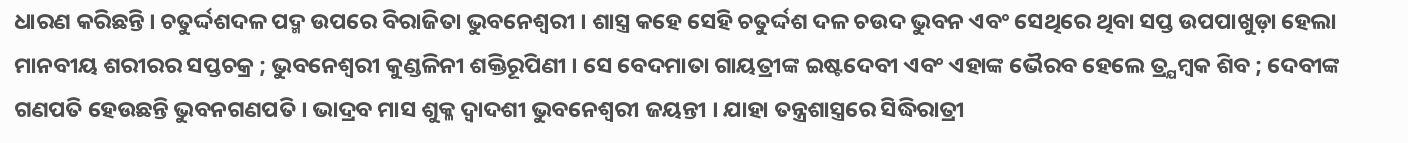ଧାରଣ କରିଛନ୍ତି । ଚତୁର୍ଦ୍ଦଶଦଳ ପଦ୍ମ ଉପରେ ବିରାଜିତା ଭୁବନେଶ୍ବରୀ । ଶାସ୍ତ୍ର କହେ ସେହି ଚତୁର୍ଦ୍ଦଶ ଦଳ ଚଉଦ ଭୁବନ ଏବଂ ସେଥିରେ ଥିବା ସପ୍ତ ଉପପାଖୁଡ଼ା ହେଲା ମାନବୀୟ ଶରୀରର ସପ୍ତଚକ୍ର ; ଭୁବନେଶ୍ବରୀ କୁଣ୍ଡଳିନୀ ଶକ୍ତିରୂପିଣୀ । ସେ ବେଦମାତା ଗାୟତ୍ରୀଙ୍କ ଇଷ୍ଟଦେବୀ ଏବଂ ଏହାଙ୍କ ଭୈରବ ହେଲେ ତ୍ର୍ଯମ୍ବକ ଶିବ ; ଦେବୀଙ୍କ ଗଣପତି ହେଉଛନ୍ତି ଭୁବନଗଣପତି । ଭାଦ୍ରବ ମାସ ଶୁକ୍ଳ ଦ୍ବାଦଶୀ ଭୁବନେଶ୍ବରୀ ଜୟନ୍ତୀ । ଯାହା ତନ୍ତ୍ରଶାସ୍ତ୍ରରେ ସିଦ୍ଧିରାତ୍ରୀ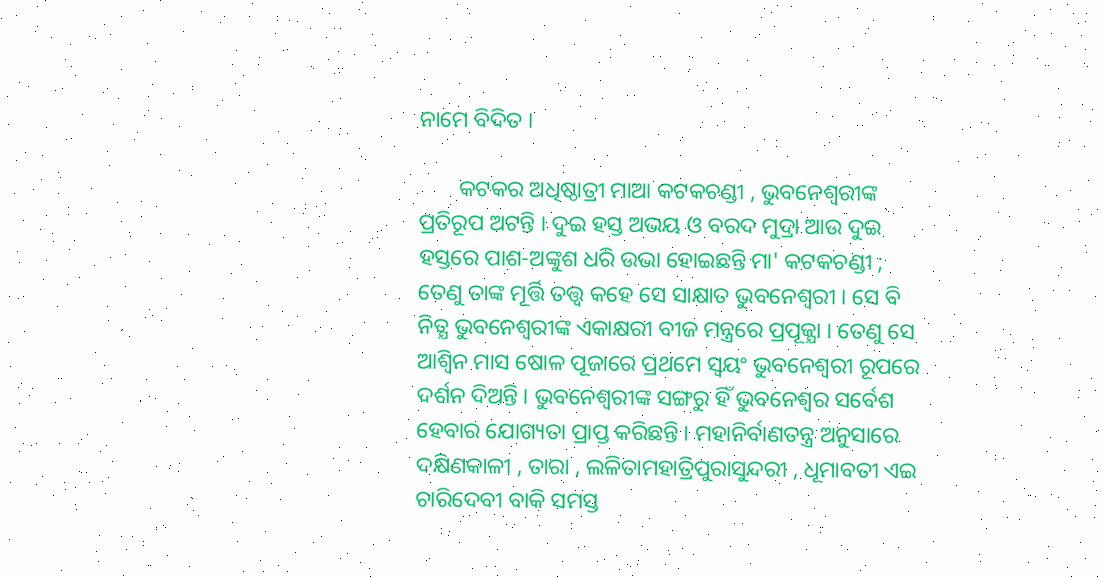ନାମେ ବିଦିତ ।

       କଟକର ଅଧିଷ୍ଠାତ୍ରୀ ମାଆ କଟକଚଣ୍ଡୀ , ଭୁବନେଶ୍ବରୀଙ୍କ ପ୍ରତିରୂପ ଅଟନ୍ତି । ଦୁଇ ହସ୍ତ ଅଭୟ ଓ ବରଦ ମୁଦ୍ରା ଆଉ ଦୁଇ ହସ୍ତରେ ପାଶ-ଅଙ୍କୁଶ ଧରି ଉଭା ହୋଇଛନ୍ତି ମା' କଟକଚଣ୍ଡୀ ; ତେଣୁ ତାଙ୍କ ମୂର୍ତ୍ତି ତତ୍ତ୍ବ କହେ ସେ ସାକ୍ଷାତ ଭୁବନେଶ୍ବରୀ । ସେ ବି ନିତ୍ଯ ଭୁବନେଶ୍ବରୀଙ୍କ ଏକାକ୍ଷରୀ ବୀଜ ମନ୍ତ୍ରରେ ପ୍ରପୂଜ୍ଯା । ତେଣୁ ସେ ଆଶ୍ୱିନ ମାସ ଷୋଳ ପୂଜାରେ ପ୍ରଥମେ ସ୍ବୟଂ ଭୁବନେଶ୍ବରୀ ରୂପରେ ଦର୍ଶନ ଦିଅନ୍ତି । ଭୁବନେଶ୍ବରୀଙ୍କ ସଙ୍ଗରୁ ହିଁ ଭୁବନେଶ୍ବର ସର୍ବେଶ ହେବାର ଯୋଗ୍ୟତା ପ୍ରାପ୍ତ କରିଛନ୍ତି । ମହାନିର୍ବାଣତନ୍ତ୍ର ଅନୁସାରେ ଦକ୍ଷିଣକାଳୀ , ତାରା , ଲଳିତାମହାତ୍ରିପୁରାସୁନ୍ଦରୀ , ଧୂମାବତୀ ଏଇ ଚାରିଦେବୀ ବାକି ସମସ୍ତ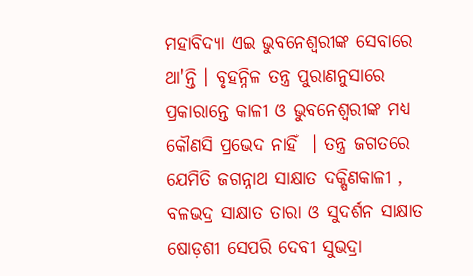ମହାବିଦ୍ୟା ଏଇ ଭୁବନେଶ୍ବରୀଙ୍କ ସେବାରେ ଥା'ନ୍ତି । ବୃହନ୍ନିଳ ତନ୍ତ୍ର ପୁରାଣନୁସାରେ ପ୍ରକାରାନ୍ତେ କାଳୀ ଓ ଭୁବନେଶ୍ବରୀଙ୍କ ମଧ୍ଯ କୌଣସି ପ୍ରଭେଦ ନାହିଁ  । ତନ୍ତ୍ର ଜଗତରେ ଯେମିତି ଜଗନ୍ନାଥ ସାକ୍ଷାତ ଦକ୍ଷିଣକାଳୀ , ବଳଭଦ୍ର ସାକ୍ଷାତ ତାରା ଓ ସୁଦର୍ଶନ ସାକ୍ଷାତ ଷୋଡ଼ଶୀ ସେପରି ଦେବୀ ସୁଭଦ୍ରା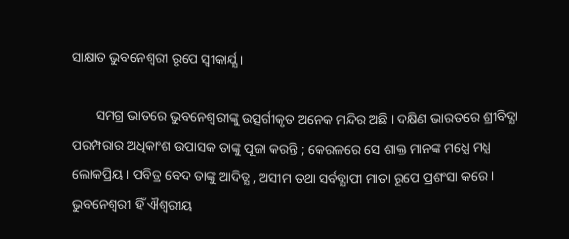ସାକ୍ଷାତ ଭୁବନେଶ୍ବରୀ ରୃପେ ସ୍ବୀକାର୍ଯ୍ଯ ।

       ସମଗ୍ର ଭାତରେ ଭୁବନେଶ୍ବରୀଙ୍କୁ ଉତ୍ସର୍ଗୀକୃତ ଅନେକ ମନ୍ଦିର ଅଛି । ଦକ୍ଷିଣ ଭାରତରେ ଶ୍ରୀବିଦ୍ଯା ପରମ୍ପରାର ଅଧିକାଂଶ ଉପାସକ ତାଙ୍କୁ ପୂଜା କରନ୍ତି ; କେରଳରେ ସେ ଶାକ୍ତ ମାନଙ୍କ ମଧ୍ଯେ ମଧ୍ଯ ଲୋକପ୍ରିୟ । ପବିତ୍ର ବେଦ ତାଙ୍କୁ ଆଦିତ୍ଯ , ଅସୀମ ତଥା ସର୍ବବ୍ଯାପୀ ମାତା ରୂପେ ପ୍ରଶଂସା କରେ । ଭୁବନେଶ୍ବରୀ ହିଁ ଐଶ୍ବରୀୟ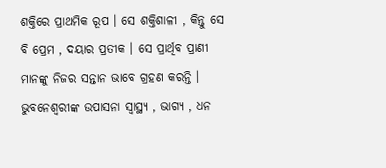ଶକ୍ତିରେ ପ୍ରାଥମିକ ରୂପ । ସେ ଶକ୍ତିଶାଳୀ , କିନ୍ତୁ ସେ ବି ପ୍ରେମ , ଦୟାର ପ୍ରତୀକ । ସେ ପ୍ରାର୍ଥିବ ପ୍ରାଣୀ ମାନଙ୍କୁ ନିଜର ସନ୍ତାନ ଭାବେ ଗ୍ରହଣ କରନ୍ତି । ଭୁବନେଶ୍ବରୀଙ୍କ ଉପାସନା ସ୍ବାସ୍ଥ୍ୟ , ଭାଗ୍ଯ , ଧନ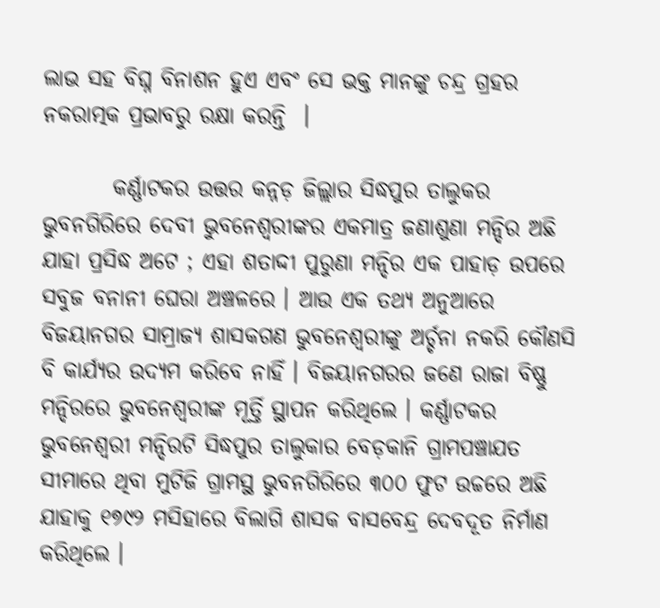ଲାଭ ସହ ବିଘ୍ନ ବିନାଶନ ହୁଏ ଏବଂ ସେ ଭକ୍ତ ମାନଙ୍କୁ ଚନ୍ଦ୍ର ଗ୍ରହର ନକରାତ୍ମକ ପ୍ରଭାବରୁ ରକ୍ଷା କରନ୍ତି  ।

        କର୍ଣ୍ଣାଟକର ଉତ୍ତର କନ୍ନଡ଼ ଜିଲ୍ଲାର ସିଦ୍ଧପୁର ତାଲୁକର ଭୁବନଗିରିରେ ଦେବୀ ଭୁବନେଶ୍ବରୀଙ୍କର ଏକମାତ୍ର ଜଣାଶୁଣା ମନ୍ଦିର ଅଛି ଯାହା ପ୍ରସିଦ୍ଧ ଅଟେ ; ଏହା ଶତାଦ୍ଦୀ ପୁରୁଣା ମନ୍ଦିର ଏକ ପାହାଡ଼ ଉପରେ ସବୁଜ ବନାନୀ ଘେରା ଅଞ୍ଚଳରେ । ଆଉ ଏକ ତଥ୍ଯ ଅନୁଆରେ ବିଜୟାନଗର ସାମ୍ରାଜ୍ଯ ଶାସକଗଣ ଭୁବନେଶ୍ବରୀଙ୍କୁ ଅର୍ଚ୍ଚନା ନକରି କୌଣସି ବି କାର୍ଯ୍ଯର ଉଦ୍ଯମ କରିବେ ନାହିଁ । ବିଜୟାନଗରର ଜଣେ ରାଜା ବିଷ୍ଣୁ ମନ୍ଦିରରେ ଭୁବନେଶ୍ବରୀଙ୍କ ମୂର୍ତ୍ତି ସ୍ଥାପନ କରିଥିଲେ । କର୍ଣ୍ଣାଟକର ଭୁବନେଶ୍ବରୀ ମନ୍ଦିରଟି ସିଦ୍ଧପୁର ତାଲୁକାର ବେଡ଼କାନି ଗ୍ରାମପଞ୍ଚାଯତ ସୀମାରେ ଥିବା ମୁଟିଜି ଗ୍ରାମସ୍ଥ ଭୁବନଗିରିରେ ୩୦୦ ଫୁଟ ଉଚ୍ଚରେ ଅଛି ଯାହାକୁ ୧୭୯୨ ମସିହାରେ ବିଲାଗି ଶାସକ ବାସବେନ୍ଦ୍ର ଦେବଦୂତ ନିର୍ମାଣ କରିଥିଲେ ।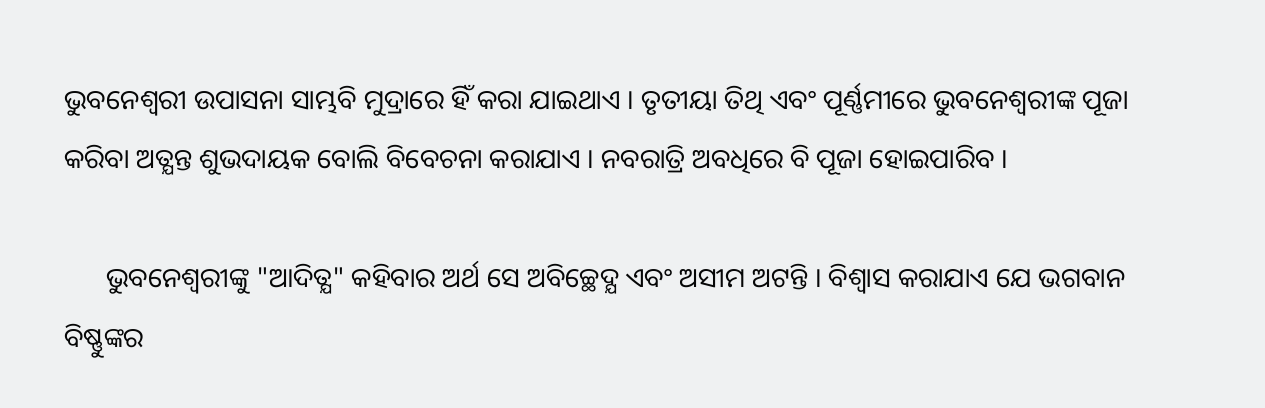ଭୁବନେଶ୍ବରୀ ଉପାସନା ସାମ୍ଭବି ମୁଦ୍ରାରେ ହିଁ କରା ଯାଇଥାଏ । ତୃତୀୟା ତିଥି ଏବଂ ପୂର୍ଣ୍ଣମୀରେ ଭୁବନେଶ୍ବରୀଙ୍କ ପୂଜା କରିବା ଅତ୍ଯନ୍ତ ଶୁଭଦାୟକ ବୋଲି ବିବେଚନା କରାଯାଏ । ନବରାତ୍ରି ଅବଧିରେ ବି ପୂଜା ହୋଇପାରିବ ।

      ଭୁବନେଶ୍ବରୀଙ୍କୁ "ଆଦିତ୍ଯ" କହିବାର ଅର୍ଥ ସେ ଅବିଚ୍ଛେଦ୍ଯ ଏବଂ ଅସୀମ ଅଟନ୍ତି । ବିଶ୍ବାସ କରାଯାଏ ଯେ ଭଗବାନ ବିଷ୍ଣୁଙ୍କର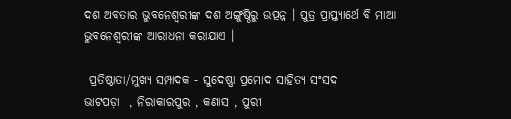ଦଶ ଅବତାର ଭୁବନେଶ୍ବରୀଙ୍କ ଦଶ ଅଙ୍ଗୁଷ୍ଠିରୁ ଉତ୍ପନ୍ନ । ପୁତ୍ର ପ୍ରାପ୍ତ୍ଯାର୍ଥେ ବି ମାଆ ଭୁବନେଶ୍ବରୀଙ୍କ ଆରାଧନା କରାଯାଏ ।

 ପ୍ରତିଷ୍ଠାତା/ମୁଖ୍ୟ ସମ୍ପାଦକ - ସୁଦେଷ୍ଣା ପ୍ରମୋଦ ସାହିତ୍ଯ ସଂସଦ
ଭାଟପଡ଼ା  , ନିରାକାରପୁର , କଣାସ , ପୁରୀ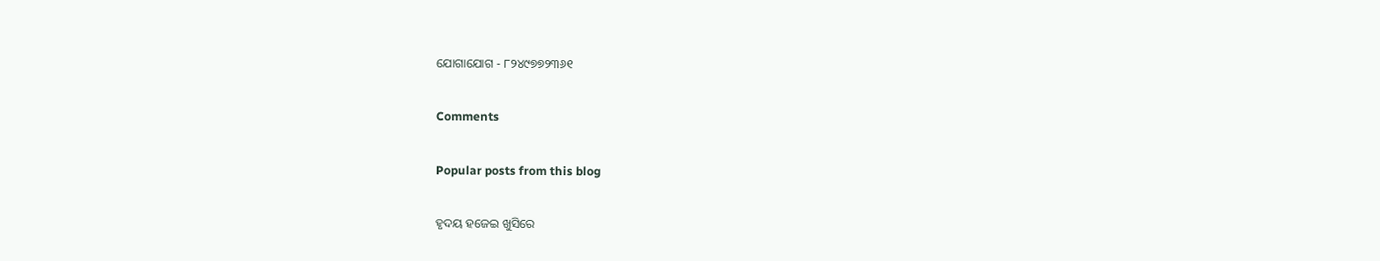ଯୋଗାଯୋଗ - ୮୨୪୯୭୭୨୩୬୧

Comments

Popular posts from this blog

ହୃଦୟ ହଜେଇ ଖୁସିରେ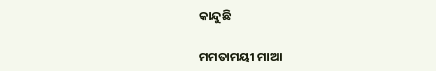କାନ୍ଦୁଛି

ମମତାମୟୀ ମାଆ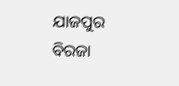ଯାଜପୁର ବିରଜା